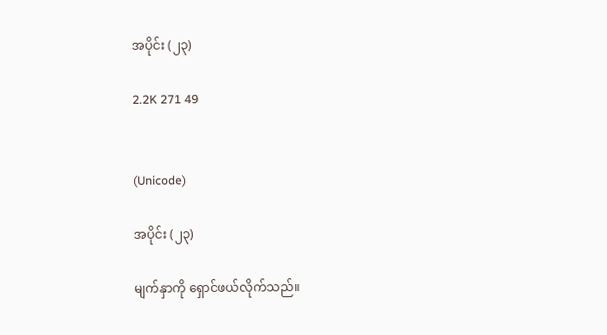အပိုင်း (၂၃)

2.2K 271 49


(Unicode)

အပိုင်း (၂၃)

မျက်နှာကို ရှောင်ဖယ်လိုက်သည်။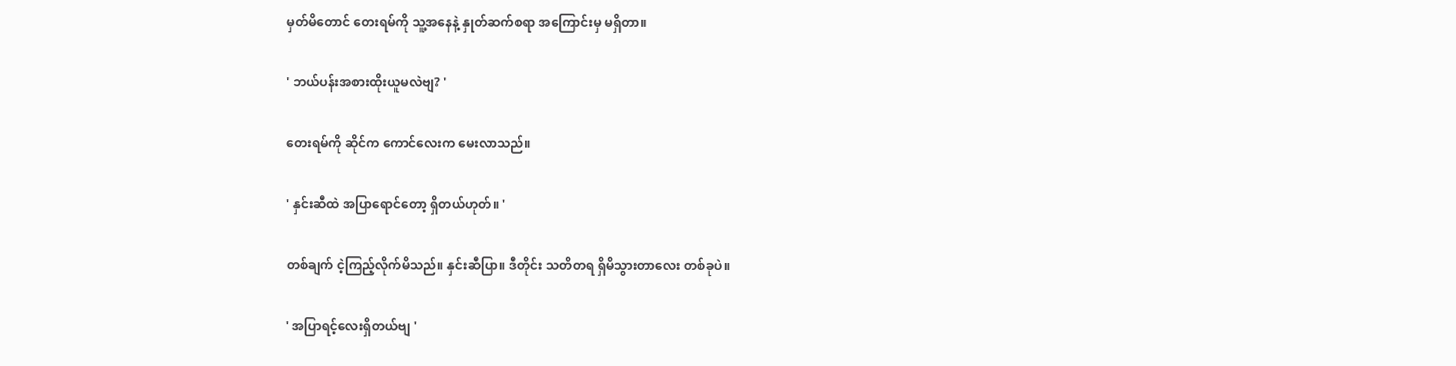မှတ်မိတောင် တေးရမ်ကို သူ့အနေနဲ့ နှုတ်ဆက်စရာ အကြောင်းမှ မရှိတာ။

' ဘယ်ပန်းအစားထိုးယူမလဲဗျ? '

တေးရမ်ကို ဆိုင်က ကောင်လေးက မေးလာသည်။

' နှင်းဆီထဲ အပြာရောင်တော့ ရှိတယ်ဟုတ်။ '

တစ်ချက် ငဲ့ကြည့်လိုက်မိသည်။ နှင်းဆီပြာ။ ဒီတိုင်း သတိတရ ရှိမိသွားတာလေး တစ်ခုပဲ။

' အပြာရင့်လေးရှိတယ်ဗျ '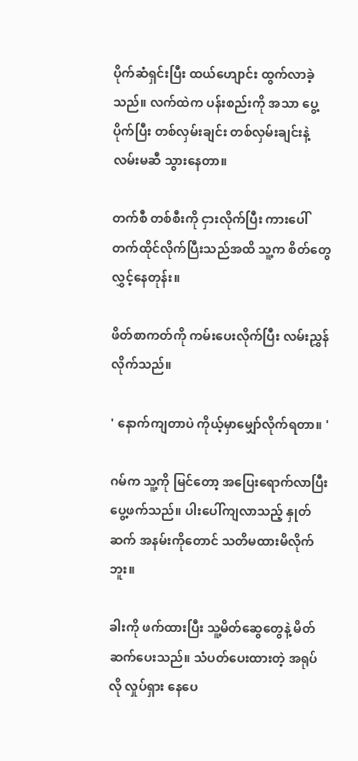ပိုက်ဆံရှင်းပြီး ထယ်ဟျောင်း ထွက်လာခဲ့သည်။ လက်ထဲက ပန်းစည်းကို အသာ ပွေ့ပိုက်ပြီး တစ်လှမ်းချင်း တစ်လှမ်းချင်းနဲ့ လမ်းမဆီ သွားနေတာ။

တက်စီ တစ်စီးကို ငှားလိုက်ပြီး ကားပေါ် တက်ထိုင်လိုက်ပြီးသည်အထိ သူ့က စိတ်တွေ လွှင့်နေတုန်း။

ဖိတ်စာကတ်ကို ကမ်းပေးလိုက်ပြီး လမ်းညွှန်လိုက်သည်။

' နောက်ကျတာပဲ ကိုယ့်မှာမျှော်လိုက်ရတာ။ '

ဂမ်က သူ့ကို မြင်တော့ အပြေးရောက်လာပြီး ပွေ့ဖက်သည်။ ပါးပေါ်ကျလာသည့် နှုတ်ဆက် အနမ်းကိုတောင် သတိမထားမိလိုက်ဘူး။

ခါးကို ဖက်ထားပြီး သူ့မိတ်ဆွေတွေနဲ့ မိတ်ဆက်ပေးသည်။ သံပတ်ပေးထားတဲ့ အရုပ်လို လှုပ်ရှား နေပေ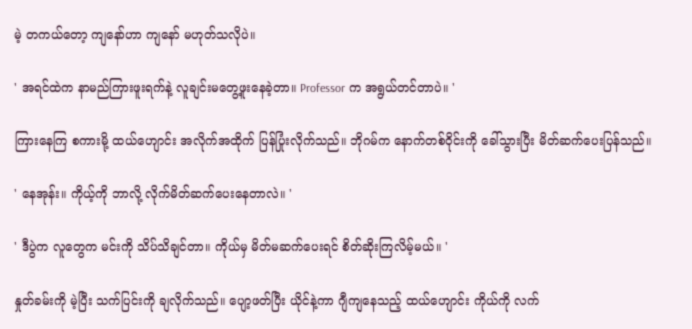မဲ့ တကယ်တော့ ကျနော်ဟာ ကျနော် မဟုတ်သလိုပဲ။

' အရင်ထဲက နာမည်ကြားဖူးရက်နဲ့ လူချင်းမတွေ့ဖူးနေခဲ့တာ။ Professor က အရွယ်တင်တာပဲ။ '

ကြားနေကြ စကားမို့ ထယ်ဟျောင်း အလိုက်အထိုက် ပြန်ပြုံးလိုက်သည်။ ဘိုဂမ်က နောက်တစ်ဝိုင်းကို ခေါ်သွားပြီး မိတ်ဆက်ပေးပြန်သည်။

' နေအုန်း။ ကိုယ့်ကို ဘာလို့ လိုက်မိတ်ဆက်ပေးနေတာလဲ။ '

' ဒီပွဲက လူတွေက မင်းကို သိပ်သိချင်တာ။ ကိုယ်မှ မိတ်မဆက်ပေးရင် စိတ်ဆိုးကြလိမ့်မယ်။ '

နှုတ်ခမ်းကို မဲ့ပြီး သက်ပြင်းကို ချလိုက်သည်။ ပျော့ဖတ်ပြီး ယိုင်နဲ့ကာ ဂျီကျနေသည့် ထယ်ဟျောင်း ကိုယ်ကို လက်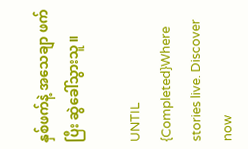နှစ်ဖက်နဲ့ အသေချာ ဖက်ပြီး ဆွဲခေါ်သွားသူ။

UNTIL {Completed}Where stories live. Discover now